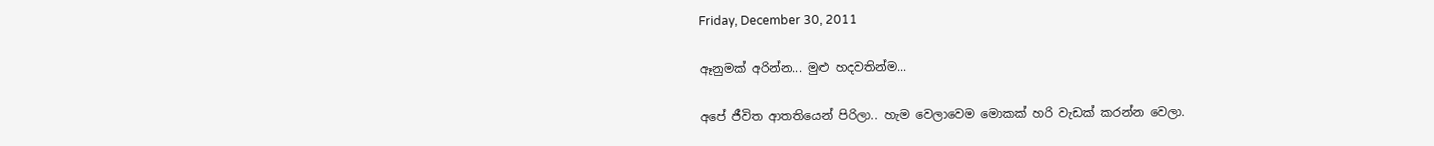Friday, December 30, 2011

ඈනුමක් අරින්න... මුළු හදවතින්ම...

අපේ ජීවිත ආතතියෙන් පිරිලා.. හැම වෙලාවෙම මොකක් හරි වැඩක් කරන්න වෙලා.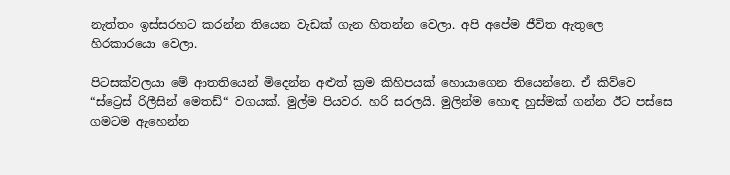නැත්තං ඉස්සරහට කරන්න තියෙන වැඩක් ගැන හිතන්න වෙලා. අපි අපේම ජීවිත ඇතුලෙ හිරකාරයො වෙලා.

පිටසක්වලයා මේ ආතතියෙන් මිදෙන්න අළුත් ක්‍රම කිහිපයක් හොයාගෙන තියෙන්නෙ. ඒ කිව්වෙ “ස්ට්‍රෙස් රිලීසින් මෙතඩ්“ වගයක්. මුල්ම පියවර. හරි සරලයි. මුලින්ම හොඳ හුස්මක් ගන්න ඊට පස්සෙ ගමටම ඇහෙන්න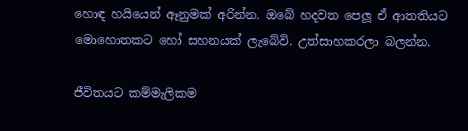හොඳ හයියෙන් ඈනුමක් අරින්න. ඔබේ හදවත පෙලූ ඒ ආතතියට මොහොතකට හෝ සහනයක් ලැබේවි. උත්සාහකරලා බලන්න.

ජීවිතයට කම්මැලිකම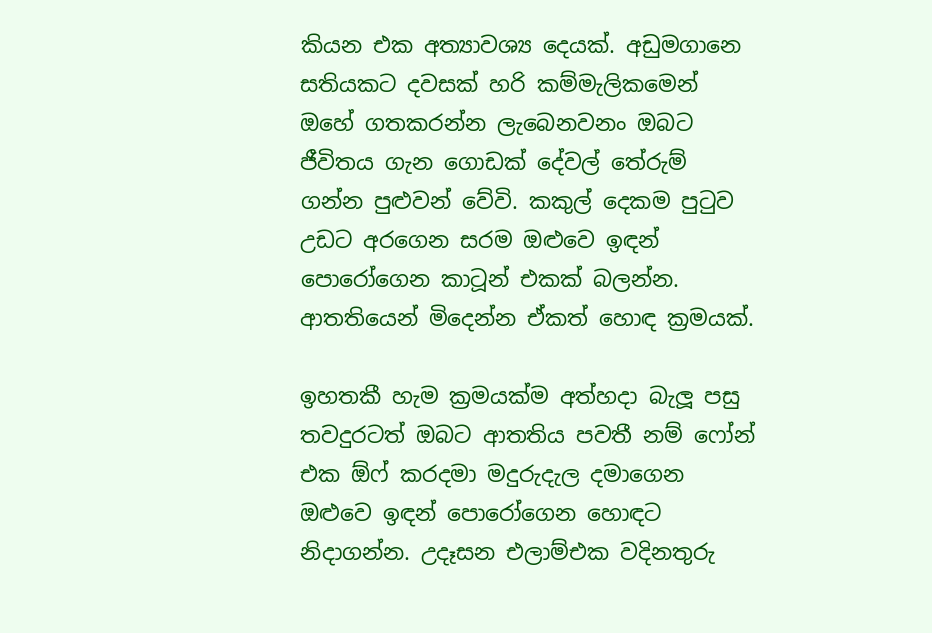කියන එක අත්‍යාවශ්‍ය දෙයක්. අඩුමගානෙ සතියකට දවසක් හරි කම්මැලිකමෙන් ඔහේ ගතකරන්න ලැබෙනවනං ඔබට ජීවිතය ගැන ගොඩක් දේවල් තේරුම් ගන්න පුළුවන් වේවි. කකුල් දෙකම පුටුව උඩට අරගෙන සරම ඔළුවෙ ඉඳන් පොරෝගෙන කාටූන් එකක් බලන්න. ආතතියෙන් මිදෙන්න ඒකත් හොඳ ක්‍රමයක්.

ඉහතකී හැම ක්‍රමයක්ම අත්හදා බැලූ පසු තවදුරටත් ඔබට ආතතිය පවතී නම් ෆෝන් එක ඕෆ් කරදමා මදුරුදැල දමාගෙන ඔළුවෙ ඉඳන් පොරෝගෙන හොඳට නිදාගන්න. උදෑසන එලාම්එක වදිනතුරු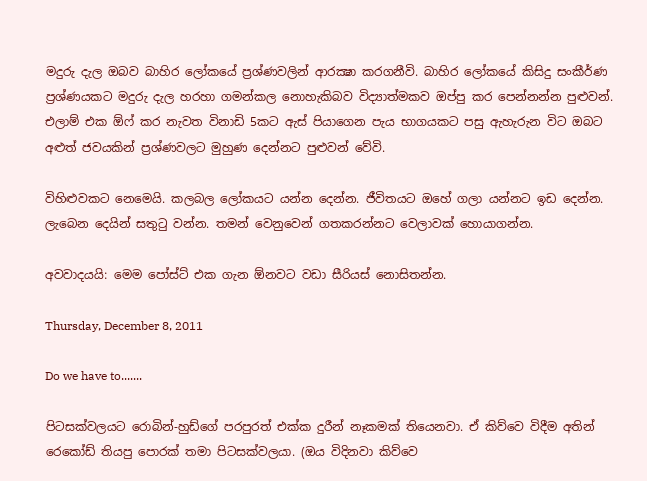මදුරු දැල ඔබව බාහිර ලෝකයේ ප්‍රශ්ණවලින් ආරක්‍ෂා කරගනීවි. බාහිර ලෝකයේ කිසිදු සංකීර්ණ ප්‍රශ්ණයකට මදුරු දැල හරහා ගමන්කල නොහැකිබව විද්‍යාත්මකව ඔප්පු කර පෙන්නන්න පුළුවන්. එලාම් එක ඕෆ් කර නැවත විනාඩි 5කට ඇස් පියාගෙන පැය භාගයකට පසු ඇහැරුන විට ඔබට අළුත් ජවයකින් ප්‍රශ්ණවලට මුහුණ දෙන්නට පුළුවන් වේවි.

විහිළුවකට නෙමෙයි. කලබල ලෝකයට යන්න දෙන්න. ජීවිතයට ඔහේ ගලා යන්නට ඉඩ දෙන්න. ලැබෙන දෙයින් සතුටු වන්න. තමන් වෙනුවෙන් ගතකරන්නට වෙලාවක් හොයාගන්න.

අවවාදයයි: මෙම පෝස්ට් එක ගැන ඕනවට වඩා සීරියස් නොසිතන්න.

Thursday, December 8, 2011

Do we have to.......

පිටසක්වලයට රොබින්-හුඩ්ගේ පරපුරත් එක්ක දුරීන් නෑකමක් තියෙනවා. ඒ කිව්වෙ විදීම අතින් රෙකෝඩ් තියපු පොරක් තමා පිටසක්වලයා. (ඔය විදිනවා කිව්වෙ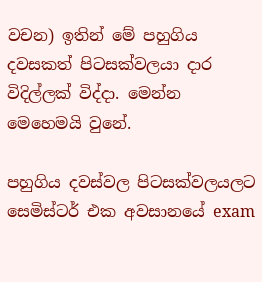වචන) ඉතින් මේ පහුගිය දවසකත් පිටසක්වලයා දාර විදිල්ලක් විද්දා. මෙන්න මෙහෙමයි වුනේ.

පහුගිය දවස්වල පිටසක්වලයලට සෙමිස්ටර් එක අවසානයේ exam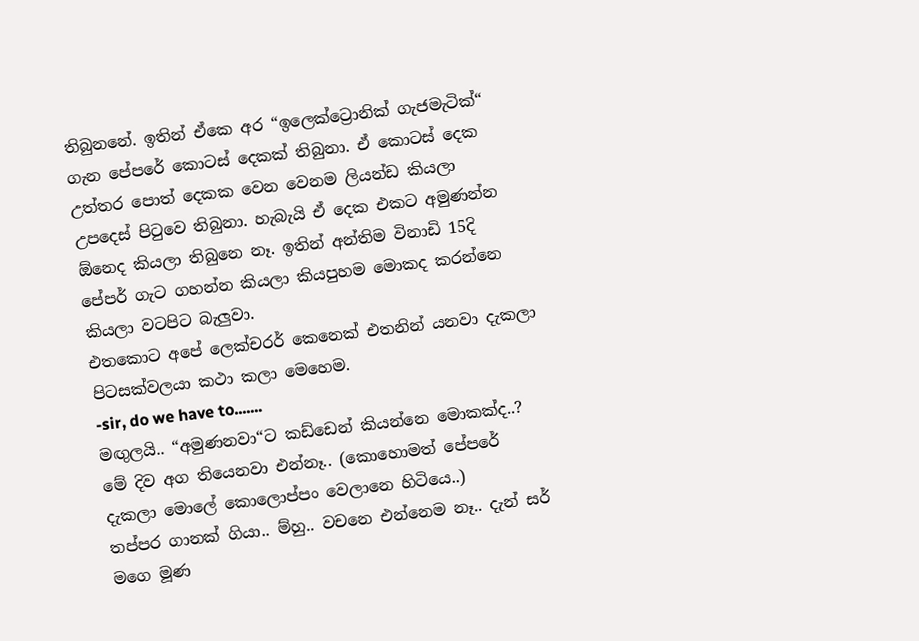තිබුනනේ. ඉතින් ඒකෙ අර “ඉලෙක්ට්‍රොනික් ගැජමැටික්“ ගැන පේපරේ කොටස් දෙකක් තිබුනා. ඒ කොටස් දෙක උත්තර පොත් දෙකක වෙන වෙනම ලියන්ඩ කියලා උපදෙස් පිටුවෙ තිබුනා. හැබැයි ඒ දෙක එකට අමුණන්න ඕනෙද කියලා තිබුනෙ නෑ. ඉතින් අන්තිම විනාඩි 15දි පේපර් ගැට ගහන්න කියලා කියපුහම මොකද කරන්නෙ කියලා වටපිට බැලුවා.
එතකොට අපේ ලෙක්චරර් කෙනෙක් එතනින් යනවා දැකලා පිටසක්වලයා කථා කලා මෙහෙම.
-sir, do we have to.......
මඟුලයි.. “අමුණනවා“ට කඩ්ඩෙන් කියන්නෙ මොකක්ද..? මේ දිව අග තියෙනවා එන්නෑ.. (කොහොමත් පේපරේ දැකලා මොලේ කොලොප්පං වෙලානෙ හිටියෙ..)
තප්පර ගානක් ගියා.. ම්හු.. වචනෙ එන්නෙම නෑ.. දැන් සර් මගෙ මූණ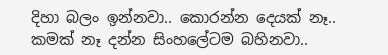දිහා බලං ඉන්නවා.. කොරන්න දෙයක් නෑ.. කමක් නෑ දන්න සිංහලේටම බහිනවා..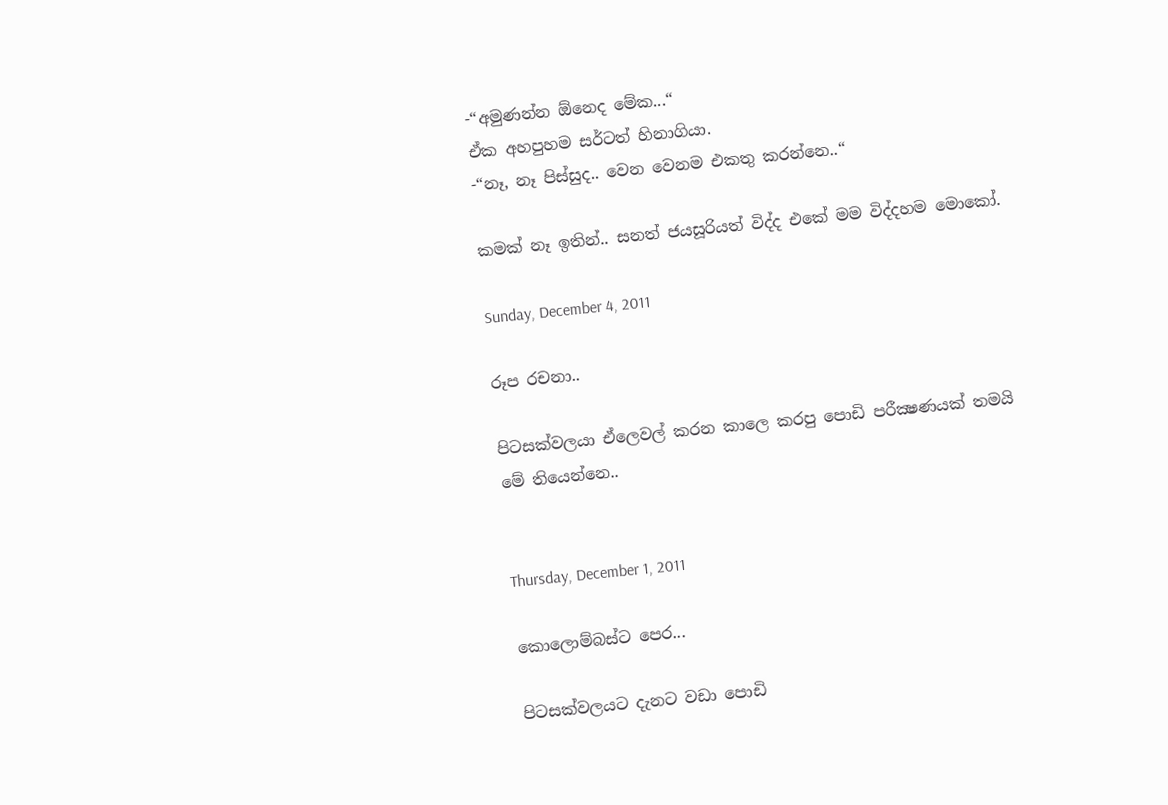-“අමුණන්න ඕනෙද මේක...“
ඒක අහපුහම සර්ටත් හිනාගියා.
-“නෑ, නෑ පිස්සුද.. වෙන වෙනම එකතු කරන්නෙ..“

කමක් නෑ ඉතින්.. සනත් ජයසූරියත් විද්ද එකේ මම විද්දහම මොකෝ.

Sunday, December 4, 2011

රූප රචනා..

පිටසක්වලයා ඒලෙවල් කරන කාලෙ කරපු පොඩි පරීක්‍ෂණයක් තමයි මේ තියෙන්නෙ..


Thursday, December 1, 2011

කොලොම්බස්ට පෙර...

පිටසක්වලයට දැනට වඩා පොඩි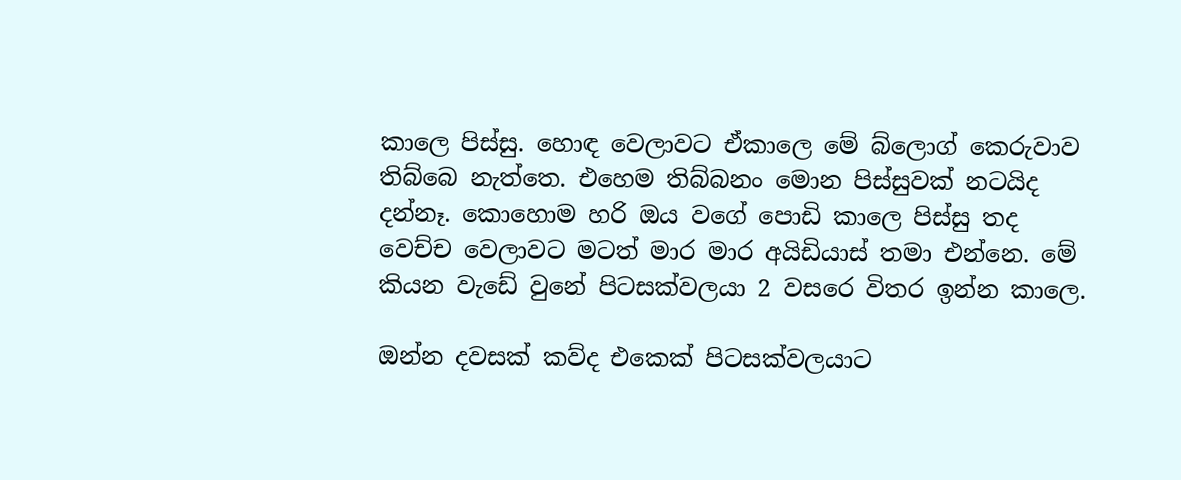කාලෙ පිස්සු. හොඳ වෙලාවට ඒකාලෙ මේ බ්ලොග් කෙරුවාව තිබ්බෙ නැත්තෙ. එහෙම තිබ්බනං මොන පිස්සුවක් නටයිද දන්නෑ. කොහොම හරි ඔය වගේ පොඩි කාලෙ පිස්සු තද වෙච්ච වෙලාවට මටත් මාර මාර අයිඩියාස් තමා එන්නෙ. මේ කියන වැඩේ වුනේ පිටසක්වලයා 2 වසරෙ විතර ඉන්න කාලෙ.

ඔන්න දවසක් කව්ද එකෙක් පිටසක්වලයාට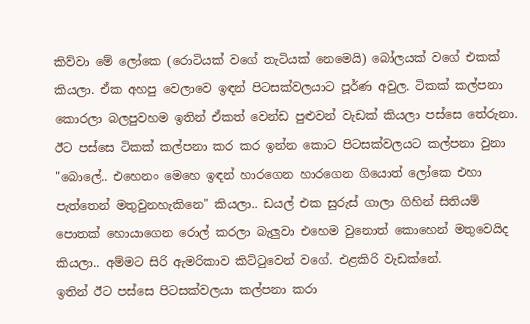කිව්වා මේ ලෝකෙ (රොටියක් වගේ තැටියක් නෙමෙයි) බෝලයක් වගේ එකක් කියලා. ඒක අහපු වෙලාවෙ ඉඳන් පිටසක්වලයාට පූර්ණ අවුල. ටිකක් කල්පනා කොරලා බලපුවහම ඉතින් ඒකත් වෙන්ඩ පුළුවන් වැඩක් කියලා පස්සෙ තේරුනා. ඊට පස්සෙ ටිකක් කල්පනා කර කර ඉන්න කොට පිටසක්වලයට කල්පනා වුනා "බොලේ.. එහෙනං මෙහෙ ඉඳන් හාරගෙන හාරගෙන ගියොත් ලෝකෙ එහා පැත්තෙන් මතුවුනහැකිනෙ" කියලා.. ඩයල් එක සුරුස් ගාලා ගිහින් සිතියම් පොතක් හොයාගෙන රොල් කරලා බැලුවා එහෙම වුනොත් කොහෙන් මතුවෙයිද කියලා.. අම්මට සිරි ඇමරිකාව කිට්ටුවෙන් වගේ. එළකිරි වැඩක්නේ.
ඉතින් ඊට පස්සෙ පිටසක්වලයා කල්පනා කරා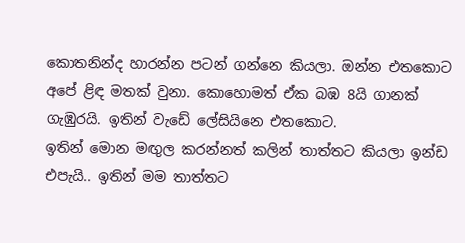කොතනින්ද හාරන්න පටන් ගන්නෙ කියලා. ඔන්න එතකොට අපේ ළිඳ මතක් වුනා. කොහොමත් ඒක බඹ 8යි ගානක් ගැඹුරයි. ඉතින් වැඩේ ලේසියිනෙ එතකොට.
ඉතින් මොන මඟුල කරන්නත් කලින් තාත්තට කියලා ඉන්ඩ එපැයි.. ඉතින් මම තාත්තට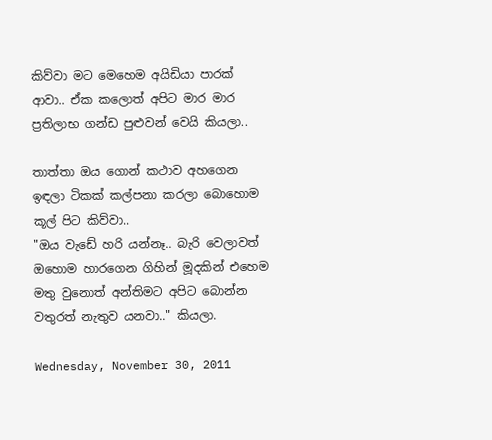කිව්වා මට මෙහෙම අයිඩියා පාරක් ආවා.. ඒක කලොත් අපිට මාර මාර ප්‍රතිලාභ ගන්ඩ පුළුවන් වෙයි කියලා..

තාත්තා ඔය ගොන් කථාව අහගෙන ඉඳලා ටිකක් කල්පනා කරලා බොහොම කූල් පිට කිව්වා..
"ඔය වැඩේ හරි යන්නෑ.. බැරි වෙලාවත් ඔහොම හාරගෙන ගිහින් මූදකින් එහෙම මතු වුනොත් අන්තිමට අපිට බොන්න වතුරත් නැතුව යනවා.." කියලා.

Wednesday, November 30, 2011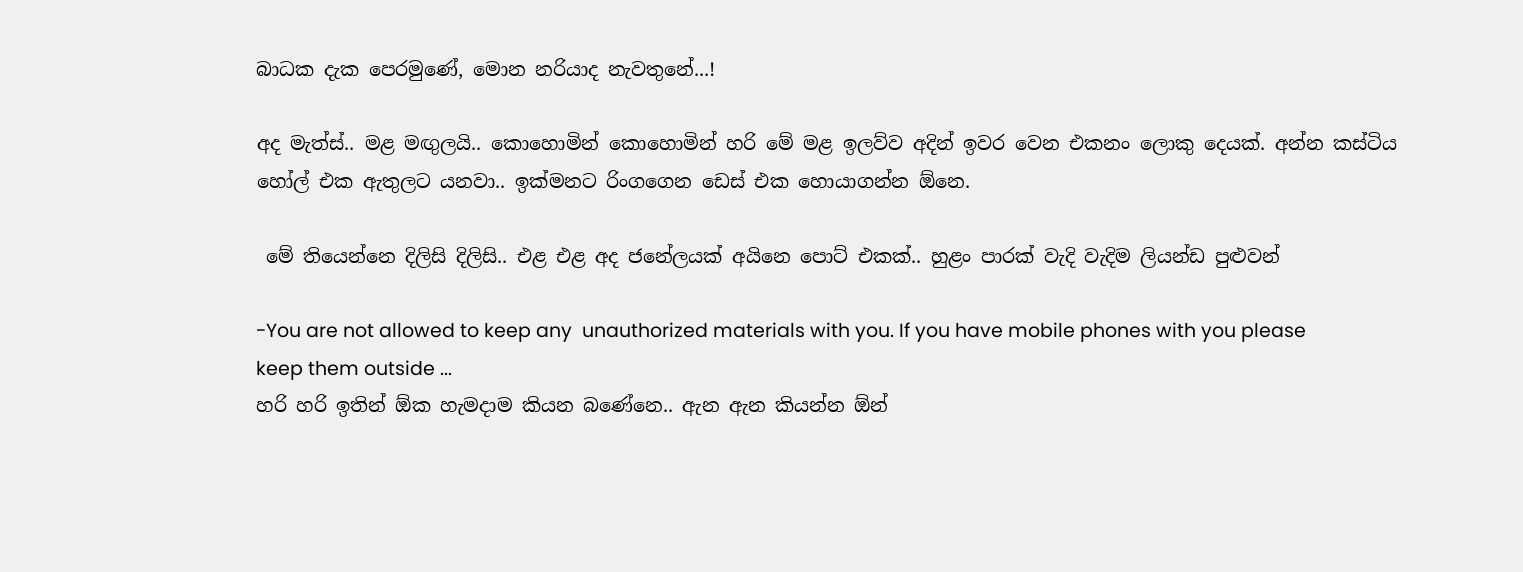බාධක දැක පෙරමුණේ, මොන නරියාද නැවතුනේ...!

අද මැත්ස්.. මළ මඟුලයි.. කොහොමින් කොහොමින් හරි මේ මළ ඉලව්ව අදින් ඉවර වෙන එකනං ලොකු දෙයක්. අන්න කස්ටිය හෝල් එක ඇතුලට යනවා.. ඉක්මනට රිංගගෙන ඩෙස් එක හොයාගන්න ඕනෙ.

 මේ තියෙන්නෙ දිලිසි දිලිසි.. එළ එළ අද ජනේලයක් අයිනෙ පොට් එකක්.. හුළං පාරක් වැදි වැදිම ලියන්ඩ පුළුවන්

-You are not allowed to keep any  unauthorized materials with you. If you have mobile phones with you please keep them outside ...
හරි හරි ඉතින් ඕක හැමදාම කියන බණේනෙ.. ඇන ඇන කියන්න ඕන්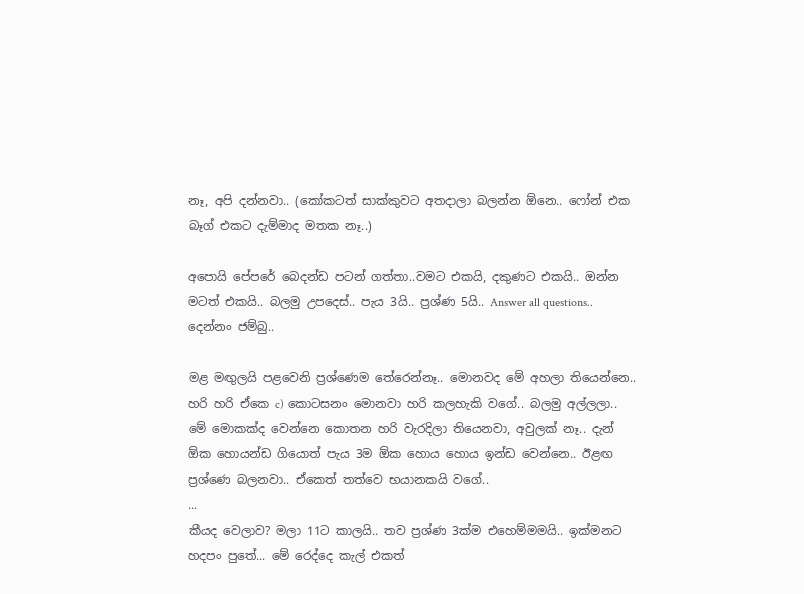නෑ, අපි දන්නවා.. (කෝකටත් සාක්කුවට අතදාලා බලන්න ඕනෙ.. ෆෝන් එක බෑග් එකට දැම්මාද මතක නෑ..)

අපොයි පේපරේ බෙදන්ඩ පටන් ගත්තා..වමට එකයි, දකුණට එකයි.. ඔන්න මටත් එකයි.. බලමු උපදෙස්.. පැය 3යි.. ප්‍රශ්ණ 5යි.. Answer all questions.. දෙන්නං ජම්බු..

මළ මඟුලයි පළවෙනි ප්‍රශ්ණෙම තේරෙන්නෑ.. මොනවද මේ අහලා තියෙන්නෙ.. හරි හරි ඒකෙ c) කොටසනං මොනවා හරි කලහැකි වගේ.. බලමු අල්ලලා..
මේ මොකක්ද වෙන්නෙ කොතන හරි වැරදිලා තියෙනවා, අවුලක් නෑ.. දැන් ඕක හොයන්ඩ ගියොත් පැය 3ම ඕක හොය හොය ඉන්ඩ වෙන්නෙ.. ඊළඟ ප්‍රශ්ණෙ බලනවා.. ඒකෙත් තත්වෙ භයානකයි වගේ..
...
කීයද වෙලාව? මලා 11ට කාලයි.. තව ප්‍රශ්ණ 3ක්ම එහෙම්මමයි.. ඉක්මනට හදපං පුතේ... මේ රෙද්දෙ කැල් එකත්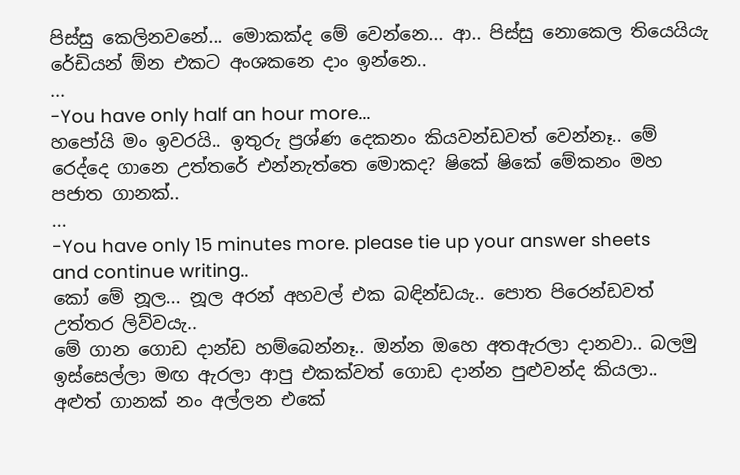පිස්සු කෙලිනවනේ... මොකක්ද මේ වෙන්නෙ... ආ.. පිස්සු නොකෙල තියෙයියැ රේඩියන් ඕන එකට අංශකනෙ දාං ඉන්නෙ..
...
-You have only half an hour more...
හපෝයි මං ඉවරයි.. ඉතුරු ප්‍රශ්ණ දෙකනං කියවන්ඩවත් වෙන්නෑ.. මේ රෙද්දෙ ගානෙ උත්තරේ එන්නැත්තෙ මොකද? ෂිකේ ෂිකේ මේකනං මහ පජාත ගානක්..
...
-You have only 15 minutes more. please tie up your answer sheets and continue writing..
කෝ මේ නූල... නූල අරන් අහවල් එක බඳින්ඩයැ.. පොත පිරෙන්ඩවත් උත්තර ලිව්වයැ..
මේ ගාන ගොඩ දාන්ඩ හම්බෙන්නෑ.. ඔන්න ඔහෙ අතඇරලා දානවා.. බලමු ඉස්සෙල්ලා මඟ ඇරලා ආපු එකක්වත් ගොඩ දාන්න පුළුවන්ද කියලා..
අළුත් ගානක් නං අල්ලන එකේ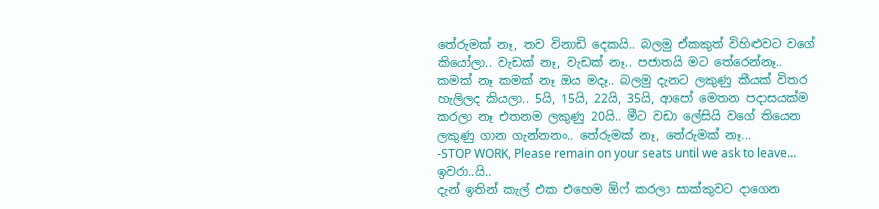තේරුමක් නෑ, තව විනාඩි දෙකයි.. බලමු ඒකකුත් විහිළුවට වගේ කියෝලා.. වැඩක් නෑ, වැඩක් නෑ.. පජාතයි මට තේරෙන්නෑ..
කමක් නෑ කමක් නෑ ඔය මදෑ.. බලමු දැනට ලකුණු කීයක් විතර හැලිලද කියලා.. 5යි, 15යි, 22යි, 35යි, ආපෝ මෙතන පදාසයක්ම කරලා නෑ එතනම ලකුණු 20යි.. මීට වඩා ලේසියි වගේ තියෙන ලකුණු ගාන ගැන්නනං.. තේරුමක් නෑ, තේරුමක් නෑ...
-STOP WORK, Please remain on your seats until we ask to leave... ඉවරා..යි..
දැන් ඉතින් කැල් එක එහෙම ඕෆ් කරලා සාක්කුවට දාගෙන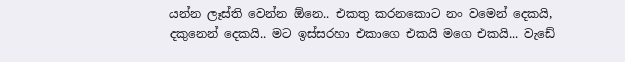යන්න ලෑස්ති වෙන්න ඕනෙ.. එකතු කරනකොට නං වමෙන් දෙකයි, දකුනෙන් දෙකයි.. මට ඉස්සරහා එකාගෙ එකයි මගෙ එකයි... වැඩේ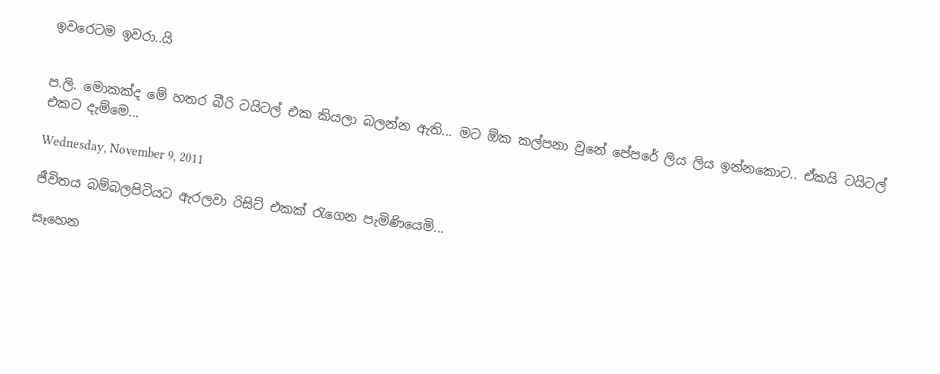ඉවරෙටම ඉවරා..යි


ප.ලි. මොකක්ද මේ හතර බීරි ටයිටල් එක කියලා බලන්න ඇති... මට ඕක කල්පනා වුනේ පේපරේ ලිය ලිය ඉන්නකොට.. ඒකයි ටයිටල් එකට දැම්මෙ...

Wednesday, November 9, 2011

ජීවිතය බම්බලපිටියට ඇරලවා රිසිට් එකක් රැගෙන පැමිණියෙමි...

සෑහෙන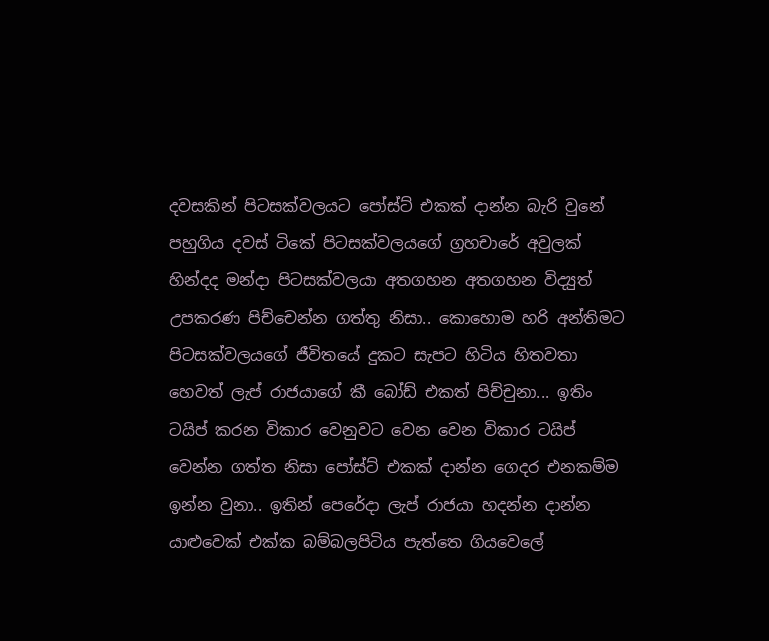දවසකින් පිටසක්වලයට පෝස්ට් එකක් දාන්න බැරි වුනේ පහුගිය දවස් ටිකේ පිටසක්වලයගේ ග්‍රහචාරේ අවුලක් හින්දද මන්දා පිටසක්වලයා අතගහන අතගහන විද්‍යුත් උපකරණ පිච්චෙන්න ගත්තු නිසා.. කොහොම හරි අන්තිමට පිටසක්වලයගේ ජීවිතයේ දුකට සැපට හිටිය හිතවතා හෙවත් ලැප් රාජයාගේ කී බෝඩ් එකත් පිච්චුනා... ඉතිං ටයිප් කරන විකාර වෙනුවට වෙන වෙන විකාර ටයිප් වෙන්න ගත්ත නිසා පෝස්ට් එකක් දාන්න ගෙදර එනකම්ම ඉන්න වුනා.. ඉතින් පෙරේදා ලැප් රාජයා හදන්න දාන්න යාළුවෙක් එක්ක බම්බලපිටිය පැත්තෙ ගියවෙලේ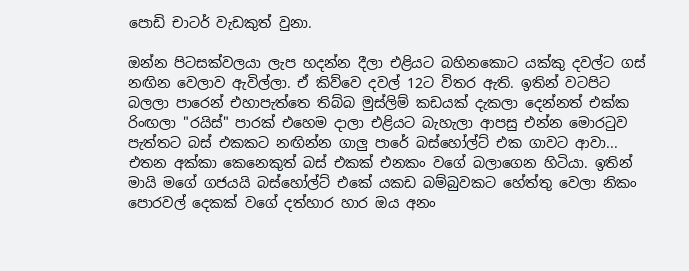පොඩි චාටර් වැඩකුත් වුනා.

ඔන්න පිටසක්වලයා ලැප හදන්න දීලා එළියට බහිනකොට යක්කු දවල්ට ගස් නඟින වෙලාව ඇවිල්ලා. ඒ කිව්වෙ දවල් 12ට විතර ඇති. ඉතින් වටපිට බලලා පාරෙන් එහාපැත්තෙ තිබ්බ මුස්ලිම් කඩයක් දැකලා දෙන්නත් එක්ක රිංඟලා "රයිස්" පාරක් එහෙම දාලා එළියට බැහැලා ආපසු එන්න මොරටුව පැත්තට බස් එකකට නඟින්න ගාලු පාරේ බස්හෝල්ට් එක ගාවට ආවා... එතන අක්කා කෙනෙකුත් බස් එකක් එනකං වගේ බලාගෙන හිටියා. ඉතින් මායි මගේ ගජයයි බස්හෝල්ට් එකේ යකඩ බම්බුවකට හේත්තු වෙලා නිකං පොරවල් දෙකක් වගේ දත්හාර හාර ඔය අනං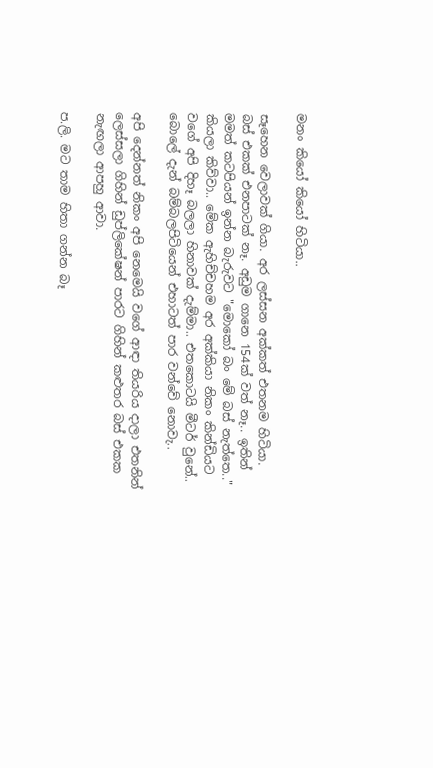මනං කියෝ කියෝ හිටියා..

සෑහෙන වෙලාවක් ගියා. අර ලස්සන අක්කත් එතනම හිටියා. බස් එකක් එනපාටක් නෑ. අඩුම ගානෙ 154ක් වත් නෑ.. ඉතින් මමත් ‍කටපියන් ඉන්න බැරුවට "මොකෝ බං මේ බස් නැත්තෙ.." කියලා කිව්වා.. මේක ඇහිච්චහම අර අක්කියා නිකං කින්ඩියට වගේ අපි දිහෑ බලලා හිනාවක් දැම්මා.. එතකොටයි මීටර් වුනේ.. බොලේ දැන් බම්බලපිටියෙන් එහාටත් පාර වන්වේ නොවැ..

අපි දෙන්නත් නිකං අපි නෙමෙයි වගේ ආඳා තියරිය දාලා එතනින් ලෙස්සලා ගිහින් ඩුප්ලිකේෂන් පාරට ගිහින් කළුතර බස් එකක නැඟලා ආපහු ආවා.

ප.ලි. මට තාම හිතා ගන්න බෑ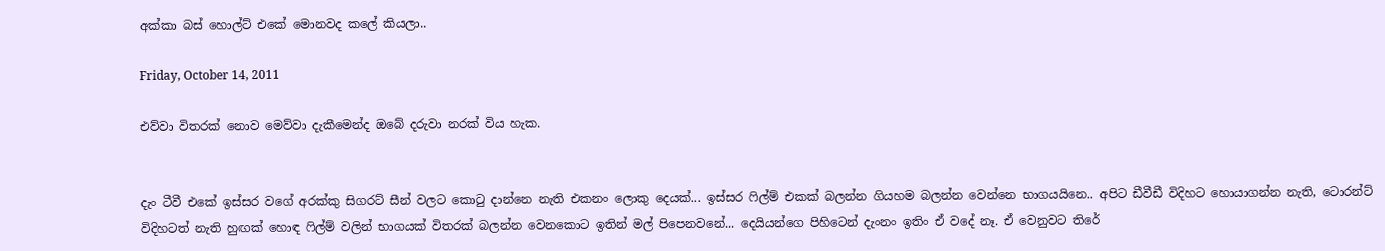අක්කා බස් හොල්ට් එකේ මොනවද කලේ කියලා..

Friday, October 14, 2011

එව්වා විතරක් නොව මෙව්වා දැකීමෙන්ද ඔබේ දරුවා නරක් විය හැක.


දැං ටීවී එකේ ඉස්සර වගේ අරක්කු සිගරට් සීන් වලට කොටු දාන්නෙ නැති එකනං ලොකු දෙයක්... ඉස්සර ෆිල්ම් එකක් බලන්න ගියහම බලන්න වෙන්නෙ භාගයයිනෙ.. අපිට ඩීවීඩී විදිහට හොයාගන්න නැති, ටොරන්ට් විදිහටත් නැති හුඟක් හොඳ ෆිල්ම් වලින් භාගයක් විතරක් බලන්න වෙනකොට ඉතින් මල් පිපෙනවනේ... දෙයියන්ගෙ පිහිටෙන් දැංනං ඉතිං ඒ වදේ නෑ. ඒ වෙනුවට තිරේ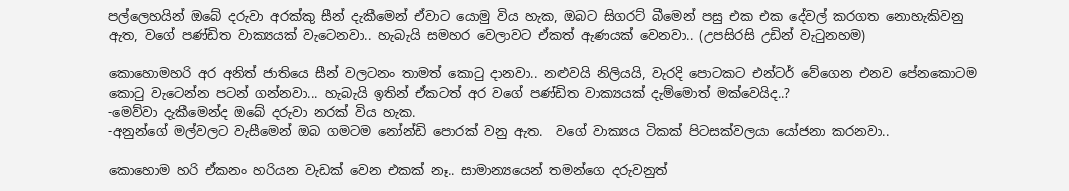පල්ලෙහයින් ඔබේ දරුවා අරක්කු සීන් දැකීමෙන් ඒවාට යොමු විය හැක, ඔබට සිගරට් බීමෙන් පසු එක එක දේවල් කරගත නොහැකිවනු ඇත, වගේ පණ්ඩිත වාක්‍යයක් වැටෙනවා.. හැබැයි සමහර වෙලාවට ඒකත් ඇණයක් වෙනවා.. (උපසිරසි උඩින් වැටුනහම)

කොහොමහරි අර අනිත් ජාතියෙ සීන් වලටනං තාමත් කොටු දානවා.. නළුවයි නිලියයි, වැරදි පොටකට එන්ටර් වේගෙන එනව පේනකොටම කොටු වැටෙන්න පටන් ගන්නවා... හැබැයි ඉතින් ඒකටත් අර වගේ පණ්ඩිත වාක්‍යයක් දැම්මොත් මක්වෙයිද..?
-මෙව්වා දැකීමෙන්ද ඔබේ දරුවා නරක් විය හැක.
-අනුන්ගේ මල්වලට වැසීමෙන් ඔබ ගමටම නෝන්ඩි පොරක් වනු ඇත.  වගේ වාක්‍යය ටිකක් පිටසක්වලයා යෝජනා කරනවා..

කොහොම හරි ඒකනං හරියන වැඩක් වෙන එකක් නෑ.. සාමාන්‍යයෙන් තමන්ගෙ දරුවනුත්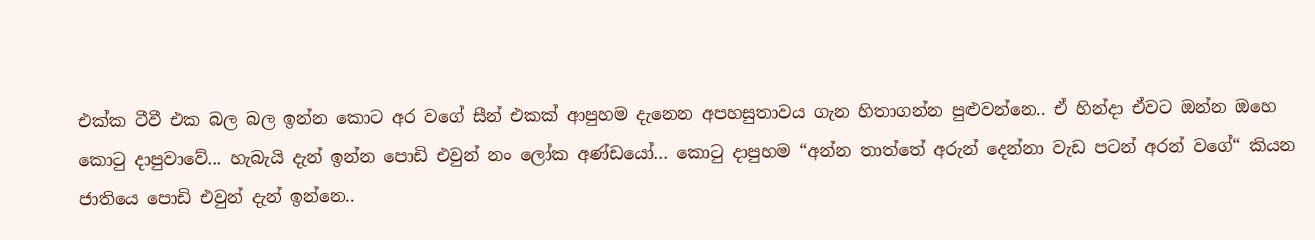එක්ක ටීවී එක බල බල ඉන්න කොට අර වගේ සීන් එකක් ආපුහම දැනෙන අපහසුතාවය ගැන හිතාගන්න පුළුවන්නෙ.. ඒ හින්දා ඒවට ඔන්න ඔහෙ කොටු දාපුවාවේ... හැබැයි දැන් ඉන්න පොඩි එවුන් නං ලෝක අණ්ඩයෝ... කොටු දාපුහම “අන්න තාත්තේ අරුන් දෙන්නා වැඩ පටන් අරන් වගේ“ කියන ජාතියෙ පොඩි එවුන් දැන් ඉන්නෙ..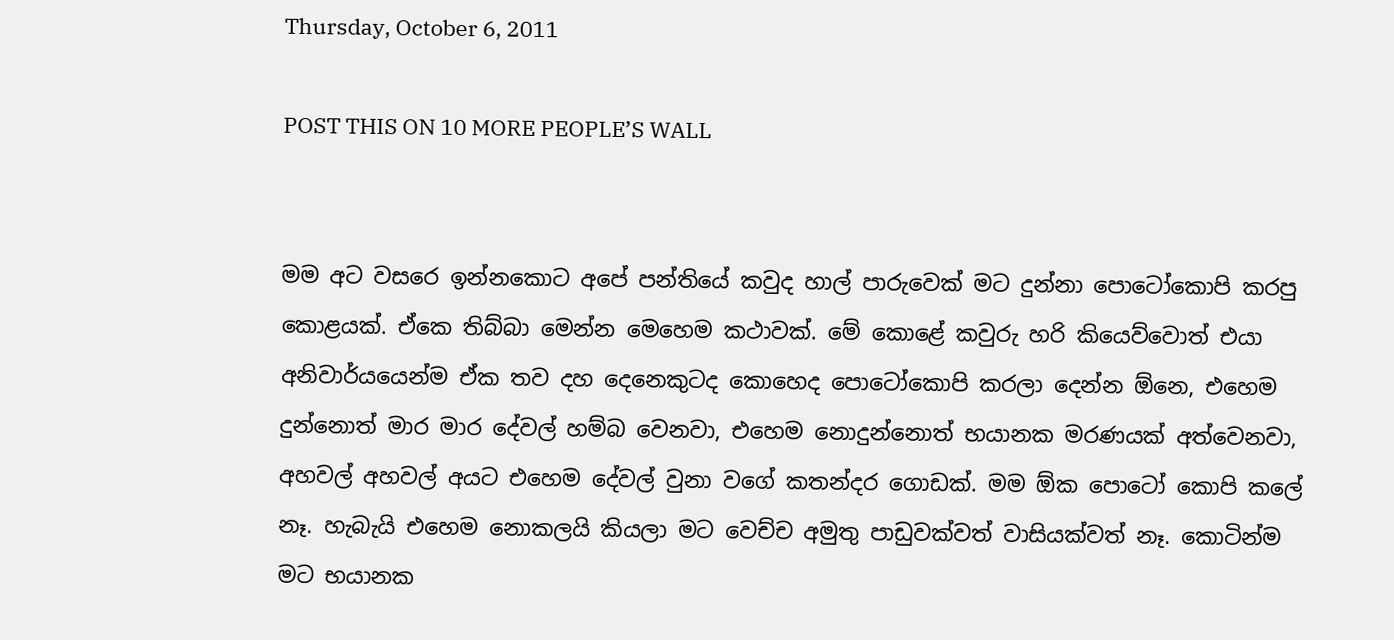Thursday, October 6, 2011

POST THIS ON 10 MORE PEOPLE’S WALL


මම අට වසරෙ ඉන්නකොට අපේ පන්තියේ කවුද හාල් පාරුවෙක් මට දුන්නා පොටෝකොපි කරපු කොළයක්. ඒකෙ තිබ්බා මෙන්න මෙහෙම කථාවක්. මේ කොළේ කවුරු හරි කියෙව්වොත් එයා අනිවාර්යයෙන්ම ඒක තව දහ දෙනෙකුටද කොහෙද පොටෝකොපි කරලා දෙන්න ඕනෙ, එහෙම දුන්නොත් මාර මාර දේවල් හම්බ වෙනවා, එහෙම නොදුන්නොත් භයානක මරණයක් අත්වෙනවා, අහවල් අහවල් අයට එහෙම දේවල් වුනා වගේ කතන්දර ගොඩක්. මම ඕක පොටෝ කොපි කලේ නෑ. හැබැයි එහෙම නොකලයි කියලා මට වෙච්ච අමුතු පාඩුවක්වත් වාසියක්වත් නෑ. කොටින්ම මට භයානක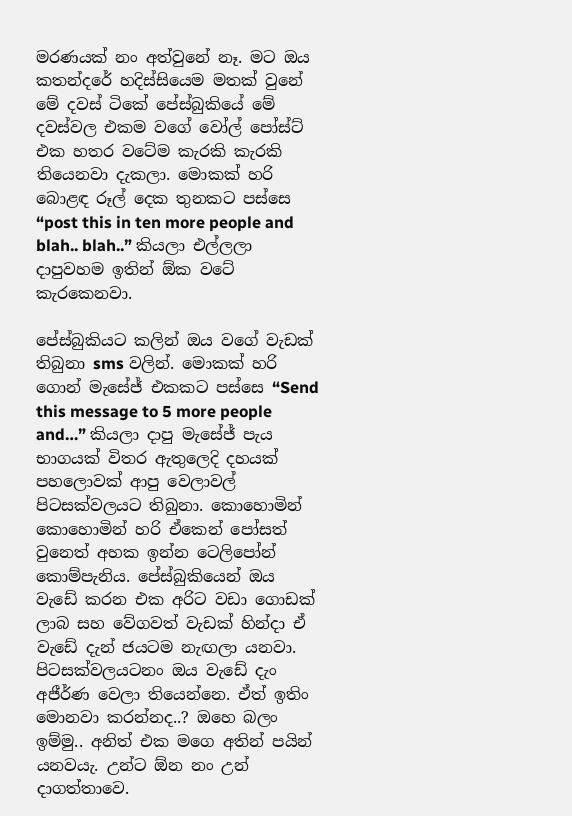මරණයක් නං අත්වුනේ නෑ. මට ඔය කතන්දරේ හදිස්සියෙම මතක් වුනේ මේ දවස් ටිකේ පේස්බුකියේ මේ දවස්වල එකම වගේ වෝල් පෝස්ට් එක හතර වටේම කැරකි කැරකි තියෙනවා දැකලා. මොකක් හරි බොළඳ රූල් දෙක තුනකට පස්සෙ “post this in ten more people and blah.. blah..” කියලා එල්ලලා දාපුවහම ඉතින් ඕක වටේ කැරකෙනවා.

පේස්බුකියට කලින් ඔය වගේ වැඩක් තිබුනා sms වලින්. මොකක් හරි ගොන් මැසේජ් එකකට පස්සෙ “Send this message to 5 more people and…” කියලා දාපු මැසේජ් පැය භාගයක් විතර ඇතුලෙදි දහයක් පහලොවක් ආපු වෙලාවල් පිටසක්වලයට තිබුනා. කොහොමින් කොහොමින් හරි ඒකෙන් පෝසත් වුනෙත් අහක ඉන්න ටෙලිපෝන් කොම්පැනිය. පේස්බුකියෙන් ඔය වැඩේ කරන එක අරිට වඩා ගොඩක් ලාබ සහ වේගවත් වැඩක් හින්දා ඒ වැඩේ දැන් ජයටම නැඟලා යනවා. පිටසක්වලයටනං ඔය වැඩේ දැං අජීර්ණ වෙලා තියෙන්නෙ. ඒත් ඉතිං මොනවා කරන්නද..? ඔහෙ බලං ඉම්මු.. අනිත් එක මගෙ අතින් පයින් යනවයැ. උන්ට ඕන නං උන් දාගත්තාවෙ.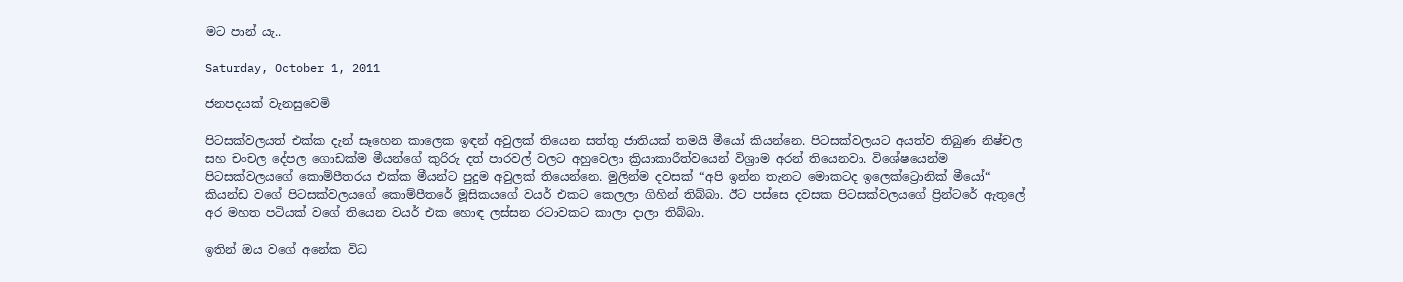මට පාන් යැ..

Saturday, October 1, 2011

ජනපදයක් වැනසුවෙමි

පිටසක්වලයත් එක්ක දැන් සෑහෙන කාලෙක ඉඳන් අවුලක් තියෙන සත්තු ජාතියක් තමයි මීයෝ කියන්නෙ. පිටසක්වලයට අයත්ව තිබුණ නිෂ්චල සහ චංචල දේපල ගොඩක්ම මීයන්ගේ කුරිරු දත් පාරවල් වලට අහුවෙලා ක්‍රියාකාරීත්වයෙන් විශ්‍රාම අරන් තියෙනවා. විශේෂයෙන්ම පිටසක්වලයගේ කොම්පීතරය එක්ක මීයන්ට පුදුම අවුලක් තියෙන්නෙ. මුලින්ම දවසක් “අපි ඉන්න තැනට මොකටද ඉලෙක්ට්‍රොනික් මීයෝ“ කියන්ඩ වගේ පිටසක්වලයගේ කොම්පීතරේ මූසිකයගේ වයර් එකට කෙලලා ගිහින් තිබ්බා. ඊට පස්සෙ දවසක පිටසක්වලයගේ ප්‍රින්ටරේ ඇතුලේ අර මහත පටියක් වගේ තියෙන වයර් එක හොඳ ලස්සන රටාවකට කාලා දාලා තිබ්බා.

ඉතින් ඔය වගේ අනේක විධ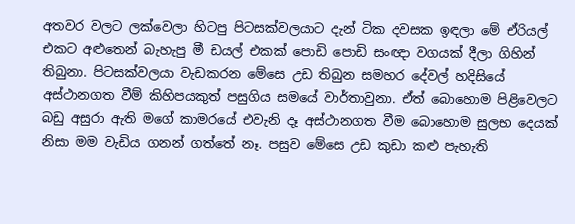අතවර වලට ලක්වෙලා හිටපු පිටසක්වලයාට දැන් ටික දවසක ඉඳලා මේ ඒරියල් එකට අළුතෙන් බැහැපු මී ඩයල් එකක් පොඩි පොඩි සංඥා වගයක් දීලා ගිහින් තිබුනා. පිටසක්වලයා වැඩකරන මේසෙ උඩ තිබුන සමහර දේවල් හදිසියේ අස්ථානගත වීම් කිහිපයකුත් පසුගිය සමයේ වාර්තාවුනා. ඒත් බොහොම පිළිවෙලට බඩු අසුරා ඇති මගේ කාමරයේ එවැනි දෑ අස්ථානගත වීම බොහොම සුලභ දෙයක් නිසා මම වැඩිය ගනන් ගත්තේ නෑ. පසුව මේසෙ උඩ කුඩා කළු පැහැති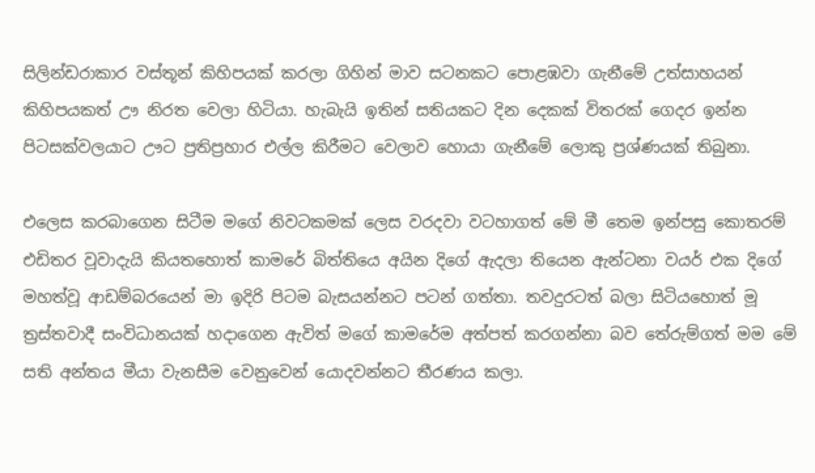සිලින්ඩරාකාර වස්තූන් කිහිපයක් කරලා ගිහින් මාව සටනකට පොළඹවා ගැනීමේ උත්සාහයන් කිහිපයකත් ඌ නිරත වෙලා හිටියා. හැබැයි ඉතින් සතියකට දින දෙකක් විතරක් ගෙදර ඉන්න පිටසක්වලයාට ඌට ප්‍රතිප්‍රහාර එල්ල කිරීමට වෙලාව හොයා ගැනීමේ ලොකු ප්‍රශ්ණයක් තිබුනා.

එලෙස කරබාගෙන සිටීම මගේ නිවටකමක් ලෙස වරදවා වටහාගත් මේ මී තෙම ඉන්පසු කොතරම් එඩිතර වූවාදැයි කියතහොත් කාමරේ බිත්තියෙ අයින දිගේ ඇදලා තියෙන ඇන්ටනා වයර් එක දිගේ මහත්වූ ආඩම්බරයෙන් මා ඉදිරි පිටම බැසයන්නට පටන් ගත්තා. තවදුරටත් බලා සිටියහොත් මූ ත්‍රස්තවාදී සංවිධානයක් හදාගෙන ඇවිත් මගේ කාමරේම අත්පත් කරගන්නා බව තේරුම්ගත් මම මේ සති අන්තය මීයා වැනසීම වෙනුවෙන් යොදවන්නට තීරණය කලා.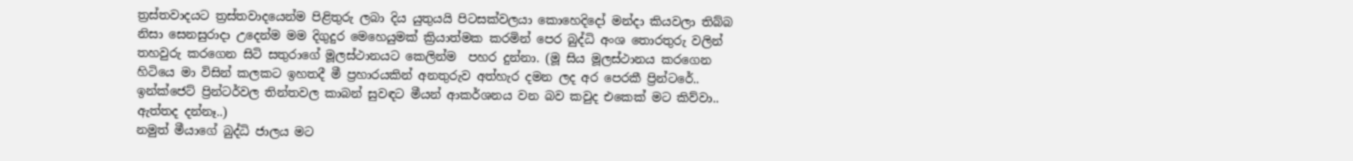ත්‍රස්තවාදයට ත්‍රස්තවාදයෙන්ම පිළිතුරු ලබා දිය යුතුයයි පිටසක්වලයා කොහෙදිදෝ මන්දා කියවලා තිබ්බ නිසා සෙනසුරාදා උදෙන්ම මම දිගුදුර මෙහෙයුමක් ක්‍රියාත්මක කරමින් පෙර බුද්ධි අංශ තොරතුරු වලින් තහවුරු කරගෙන සිටි සතුරාගේ මූලස්ථානයට කෙලින්ම  පහර දුන්නා. (මූ සිය මූලස්ථානය කරගෙන හිටියෙ මා විසින් කලකට ඉහතදී මී ප්‍රහාරයකින් අනතුරුව අත්හැර දමන ලද අර පෙරකී ප්‍රින්ටරේ.. ඉන්ක්ජෙට් ප්‍රින්ටර්වල තින්තවල කාබන් සුවඳට මීයන් ආකර්ශනය වන බව කවුද එකෙක් මට කිව්වා.. ඇත්තද දන්නෑ..)
නමුත් මීයාගේ බුද්ධි ජාලය මට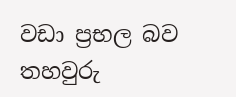වඩා ප්‍රභල බව තහවුරු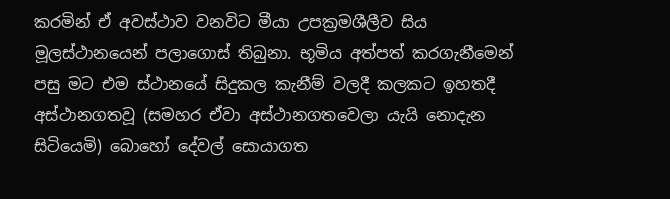කරමින් ඒ අවස්ථාව වනවිට මීයා උපක්‍රමශීලීව සිය මූලස්ථානයෙන් පලාගොස් තිබුනා. භූමිය අත්පත් කරගැනීමෙන් පසු මට එම ස්ථානයේ සිදුකල කැනීම් වලදී කලකට ඉහතදී අස්ථානගතවූ (සමහර ඒවා අස්ථානගතවෙලා යැයි නොදැන සිටියෙමි) බොහෝ දේවල් සොයාගත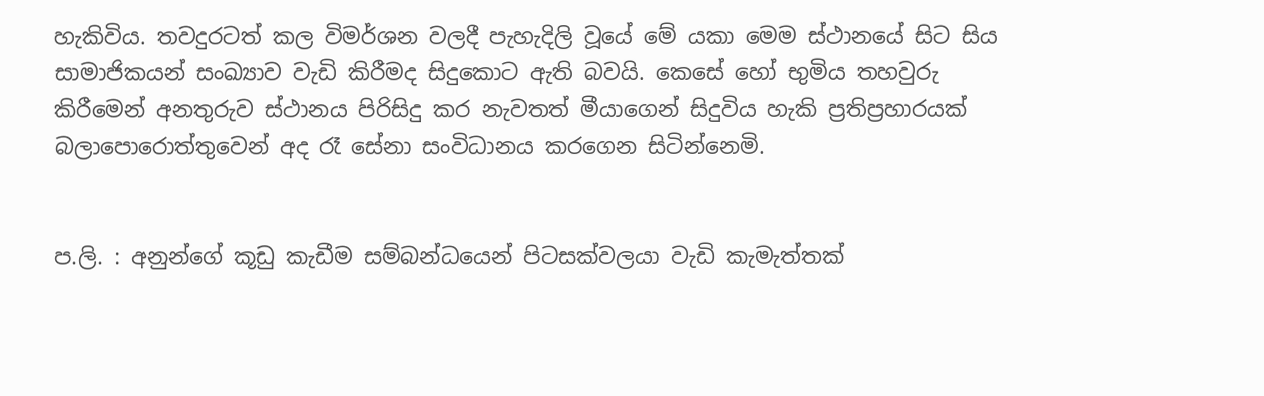හැකිවිය. තවදුරටත් කල විමර්ශන වලදී පැහැදිලි වූයේ මේ යකා මෙම ස්ථානයේ සිට සිය සාමාජිකයන් සංඛ්‍යාව වැඩි කිරීමද සිදුකොට ඇති බවයි. කෙසේ හෝ භුමිය තහවුරු කිරීමෙන් අනතුරුව ස්ථානය පිරිසිදු කර නැවතත් මීයාගෙන් සිදුවිය හැකි ප්‍රතිප්‍රහාරයක් බලාපොරොත්තුවෙන් අද රෑ සේනා සංවිධානය කරගෙන සිටින්නෙමි.


ප.ලි. : අනුන්ගේ කූඩු කැඩීම සම්බන්ධයෙන් පිටසක්වලයා වැඩි කැමැත්තක්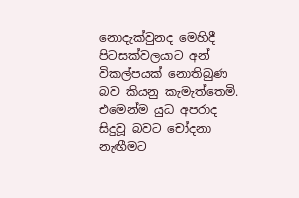නොදැක්වුනද මෙහිදී පිටසක්වලයාට අන් විකල්පයක් නොතිබුණ බව කියනු කැමැත්තෙමි. එමෙන්ම යුධ අපරාද සිදුවූ බවට චෝදනා නැඟීමට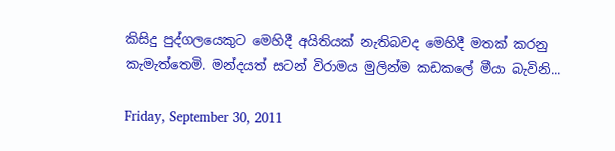කිසිදු පුද්ගලයෙකුට මෙහිදී අයිතියක් නැතිබවද මෙහිදී මතක් කරනු කැමැත්තෙමි. මන්දයත් සටන් විරාමය මුලින්ම කඩකලේ මීයා බැවිනි...

Friday, September 30, 2011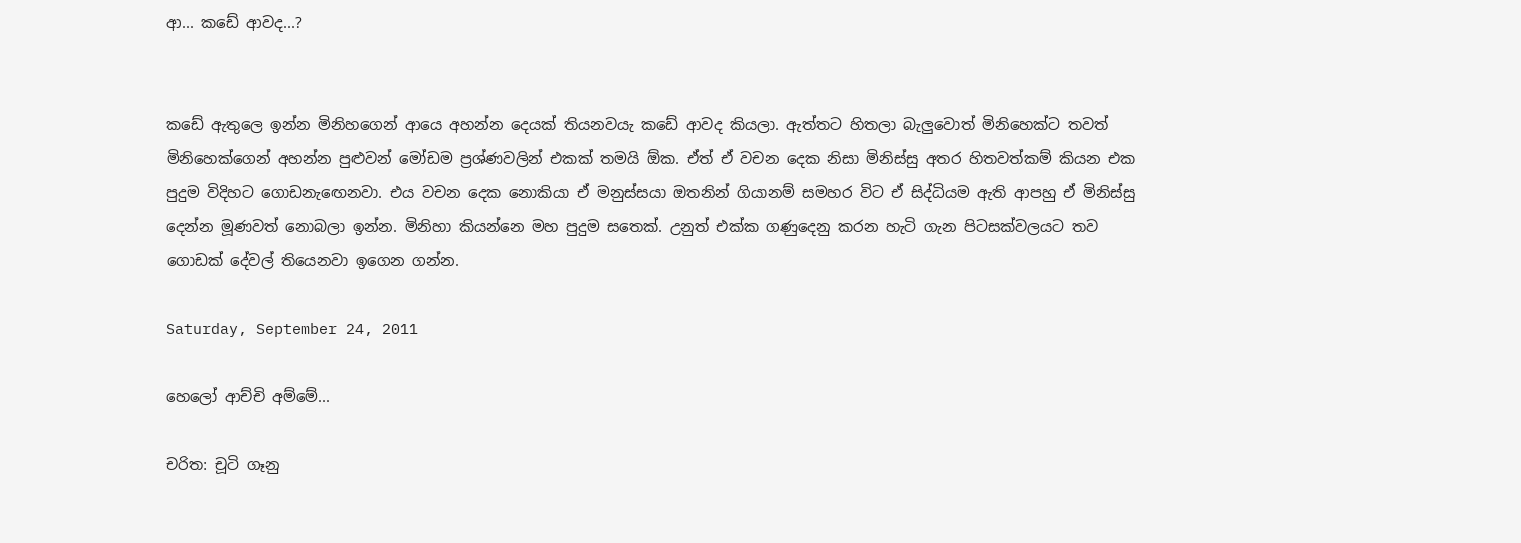ආ... කඩේ ආවද...?


කඩේ ඇතුලෙ ඉන්න මිනිහගෙන් ආයෙ අහන්න දෙයක් තියනවයැ කඩේ ආවද කියලා. ඇත්තට හිතලා බැලුවොත් මිනිහෙක්ට තවත් මිනිහෙක්ගෙන් අහන්න පුළුවන් මෝඩම ප්‍රශ්ණවලින් එකක් තමයි ඕක. ඒත් ඒ වචන දෙක නිසා මිනිස්සු අතර හිතවත්කම් කියන එක පුදුම විදිහට ගොඩනැඟෙනවා. එය වචන දෙක නොකියා ඒ මනුස්සයා ඔතනින් ගියානම් සමහර විට ඒ සිද්ධියම ඇති ආපහු ඒ මිනිස්සු දෙන්න මූණවත් නොබලා ඉන්න. මිනිහා කියන්නෙ මහ පුදුම සතෙක්. උනුත් එක්ක ගණුදෙනු කරන හැටි ගැන පිටසක්වලයට තව ගොඩක් දේවල් තියෙනවා ඉගෙන ගන්න.

Saturday, September 24, 2011

හෙලෝ ආච්චි අම්මේ...

චරිත: චූටි ගෑනු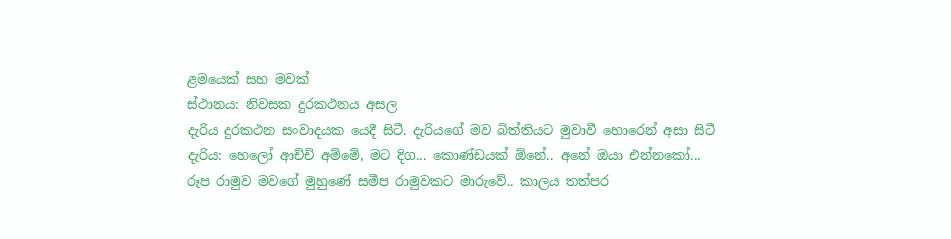ළමයෙක් සහ මවක්
ස්ථානය: නිවසක දුරකථනය අසල
දැරිය දුරකථන සංවාදයක යෙදී සිටී. දැරියගේ මව බිත්තියට මුවාවී හොරෙන් අසා සිටී
දැරිය: හෙලෝ ආච්චි අම්මේ, මට දිග... කොණ්ඩයක් ඕනේ.. අනේ ඔයා එන්නකෝ...
රූප රාමුව මවගේ මුහුණේ සමීප රාමුවකට මාරුවේ.. කාලය තත්පර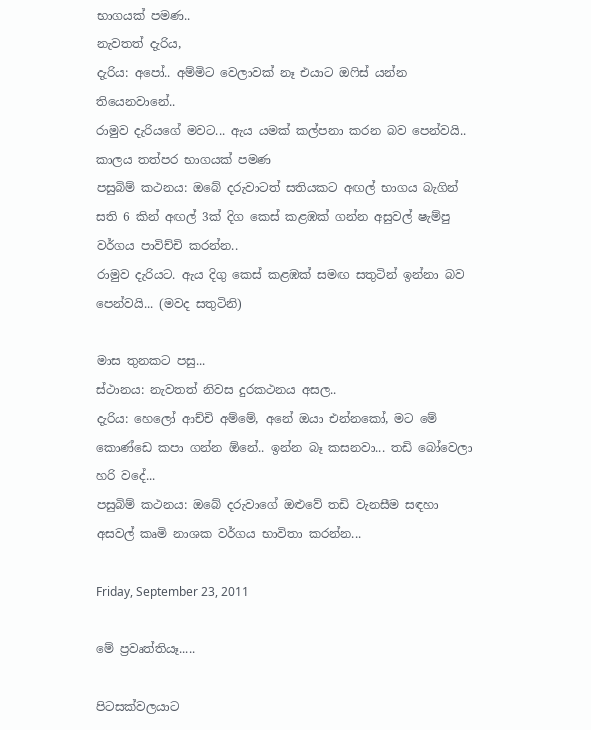භාගයක් පමණ..
නැවතත් දැරිය,
දැරිය: අපෝ.. අම්මිට වෙලාවක් නෑ එයාට ඔෆිස් යන්න තියෙනවානේ..
රාමුව දැරියගේ මවට... ඇය යමක් කල්පනා කරන බව පෙන්වයි.. කාලය තත්පර භාගයක් පමණ
පසුබිම් කථනය: ඔබේ දරුවාටත් සතියකට අඟල් භාගය බැගින් සති 6 කින් අඟල් 3ක් දිග කෙස් කළඹක් ගන්න අසුවල් ෂැම්පු වර්ගය පාවිච්චි කරන්න..
රාමුව දැරියට. ඇය දිගු කෙස් කළඹක් සමඟ සතුටින් ඉන්නා බව පෙන්වයි... (මවද සතුටිනි)

මාස තුනකට පසු...
ස්ථානය: නැවතත් නිවස දුරකථනය අසල..
දැරිය: හෙලෝ ආච්චි අම්මේ, අනේ ඔයා එන්නකෝ, මට මේ කොණ්ඩෙ කපා ගන්න ඕනේ.. ඉන්න බෑ කසනවා... තඩි බෝවෙලා හරි වදේ...
පසුබිම් කථනය: ඔබේ දරුවාගේ ඔළුවේ තඩි වැනසීම සඳහා අසවල් කෘමි නාශක වර්ගය භාවිතා කරන්න...

Friday, September 23, 2011

මේ ප්‍රවෘත්තියෑ.....

පිටසක්වලයාට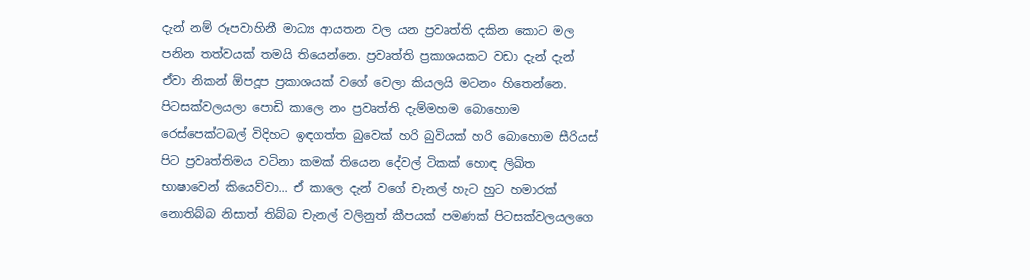දැන් නම් රූපවාහිනී මාධ්‍ය ආයතන වල යන ප්‍රවෘත්ති දකින කොට මල පනින තත්වයක් තමයි තියෙන්නෙ. ප්‍රවෘත්ති ප්‍රකාශයකට වඩා දැන් දැන් ඒවා නිකන් ඕපදූප ප්‍රකාශයක් වගේ වෙලා කියලයි මටනං හිතෙන්නෙ. පිටසක්වලයලා පොඩි කාලෙ නං ප්‍රවෘත්ති දැම්මහම බොහොම රෙස්පෙක්ටබල් විදිහට ඉඳගත්ත බුවෙක් හරි බුවියක් හරි බොහොම සීරියස් පිට ප්‍රවෘත්තිමය වටිනා කමක් තියෙන දේවල් ටිකක් හොඳ ලිඛිත භාෂාවෙන් කියෙව්වා... ඒ කාලෙ දැන් වගේ චැනල් හැට හුට හමාරක් නොතිබ්බ නිසාත් තිබ්බ චැනල් වලිනුත් කීපයක් පමණක් පිටසක්වලයලගෙ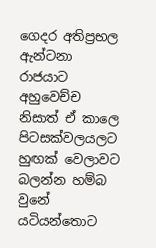ගෙදර අතිප්‍රභල ඇන්ටනා රාජයාට අහුවෙච්ච නිසාත් ඒ කාලෙ පිටසක්වලයලට හුඟක් වෙලාවට බලන්න හම්බ වුනේ යටියන්තොට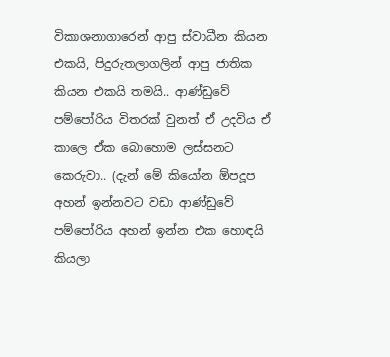විකාශනාගාරෙන් ආපු ස්වාධීන කියන එකයි, පිදුරුතලාගලින් ආපු ජාතික කියන එකයි තමයි.. ආණ්ඩුවේ පම්පෝරිය විතරක් වුනත් ඒ උදවිය ඒ කාලෙ ඒක බොහොම ලස්සනට කෙරුවා.. (දැන් මේ කියෝන ඕපදූප අහන් ඉන්නවට වඩා ආණ්ඩුවේ පම්පෝරිය අහන් ඉන්න එක හොඳයි කියලා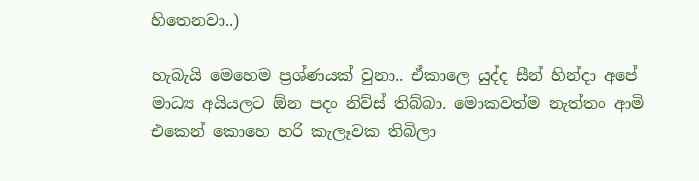හිතෙනවා..)

හැබැයි මෙහෙම ප්‍රශ්ණයක් වුනා.. ඒකාලෙ යුද්ද සීන් හින්දා අපේ මාධ්‍ය අයියලට ඕන පදං නිව්ස් තිබ්බා. මොකවත්ම නැත්තං ආමි එකෙන් කොහෙ හරි කැලෑවක තිබිලා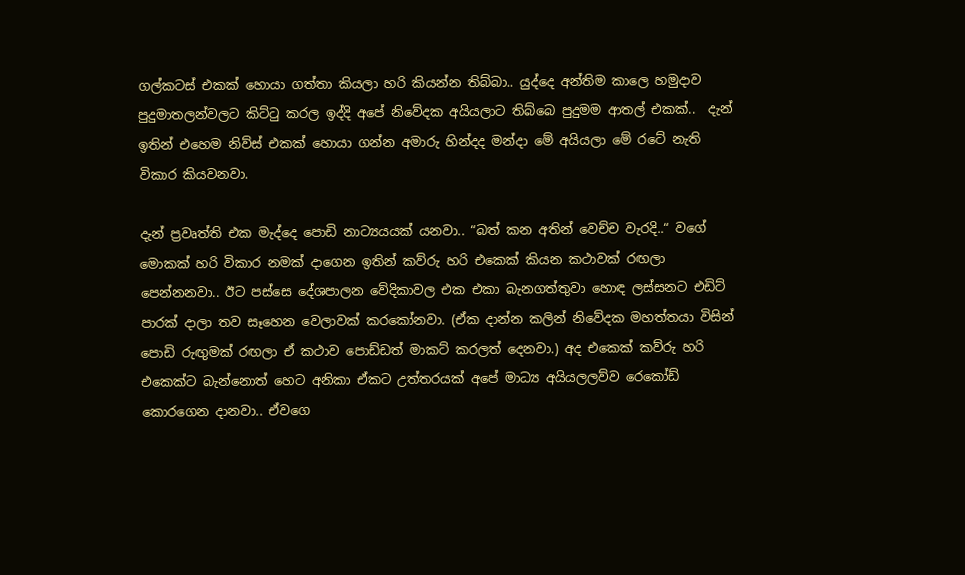ගල්කටස් එකක් හොයා ගත්තා කියලා හරි කියන්න තිබ්බා.. යුද්දෙ අන්තිම කාලෙ හමුදාව පුදුමාතලන්වලට කිට්ටු කරල ඉද්දි අපේ නිවේදක අයියලාට තිබ්බෙ පුදුමම ආතල් එකක්..  දැන් ඉතින් එහෙම නිව්ස් එකක් හොයා ගන්න අමාරු හින්දද මන්දා මේ අයියලා මේ රටේ නැති විකාර කියවනවා.

දැන් ප්‍රවෘත්ති එක මැද්දෙ පොඩි නාට්‍යයයක් යනවා.. “බත් කන අතින් වෙච්ච වැරදි..“ වගේ මොකක් හරි විකාර නමක් දාගෙන ඉතින් කව්රු හරි එකෙක් කියන කථාවක් රඟලා පෙන්නනවා.. ඊට පස්සෙ දේශපාලන වේදිකාවල එක එකා බැනගත්තුවා හොඳ ලස්සනට එඩිට් පාරක් දාලා තව සෑහෙන වෙලාවක් කරකෝනවා. (ඒක දාන්න කලින් නිවේදක මහත්තයා විසින් පොඩි රුඟුමක් රඟලා ඒ කථාව පොඩ්ඩත් මාකට් කරලත් දෙනවා.) අද එකෙක් කව්රු හරි එකෙක්ට බැන්නොත් හෙට අනිකා ඒකට උත්තරයක් අපේ මාධ්‍ය අයියලලව්ව රෙකෝඩ් කොරගෙන දානවා.. ඒවගෙ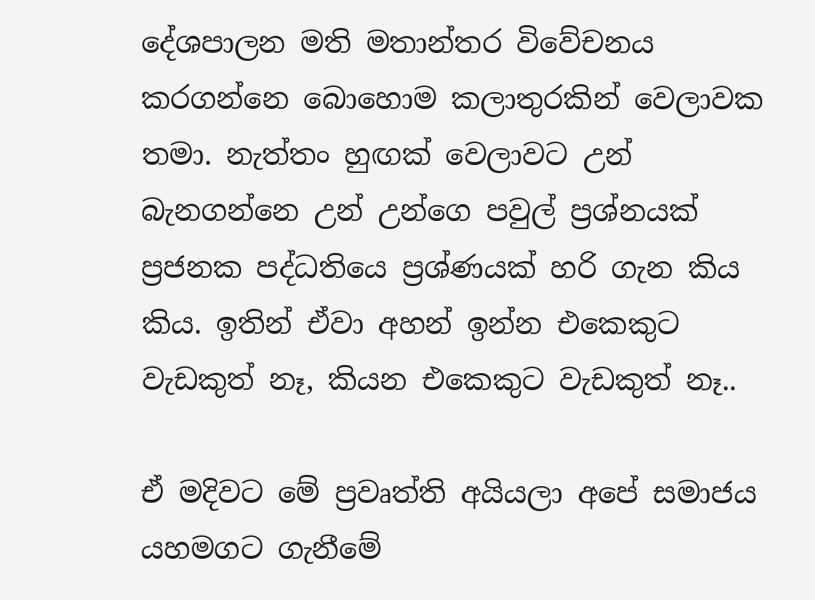දේශපාලන මති මතාන්තර විවේචනය කරගන්නෙ බොහොම කලාතුරකින් වෙලාවක තමා. නැත්තං හුඟක් වෙලාවට උන් බැනගන්නෙ උන් උන්ගෙ පවුල් ප්‍රශ්නයක් ප්‍රජනක පද්ධතියෙ ප්‍රශ්ණයක් හරි ගැන කිය කිය. ඉතින් ඒවා අහන් ඉන්න එකෙකුට වැඩකුත් නෑ, කියන එකෙකුට වැඩකුත් නෑ..

ඒ මදිවට මේ ප්‍රවෘත්ති අයියලා අපේ සමාජය යහමගට ගැනීමේ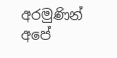අරමුණින් අපේ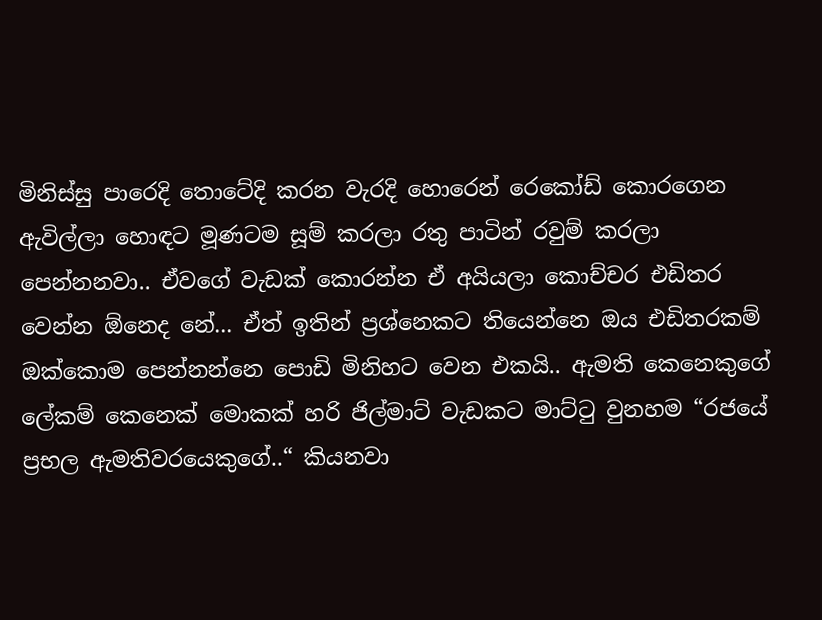මිනිස්සු පාරෙදි තොටේදි කරන වැරදි හොරෙන් රෙකෝඩ් කොරගෙන ඇවිල්ලා හොඳට මූණටම සූම් කරලා රතු පාටින් රවුම් කරලා පෙන්නනවා.. ඒවගේ වැඩක් කොරන්න ඒ අයියලා කොච්චර එඩිතර වෙන්න ඕනෙද නේ... ඒත් ඉතින් ප්‍රශ්නෙකට තියෙන්නෙ ඔය එඩිතරකම් ඔක්කොම පෙන්නන්නෙ පොඩි මිනිහට වෙන එකයි.. ඇමති කෙනෙකුගේ ලේකම් කෙනෙක් මොකක් හරි ජිල්මාට් වැඩකට මාට්ටු වුනහම “රජයේ ප්‍රභල ඇමතිවරයෙකුගේ..“ කියනවා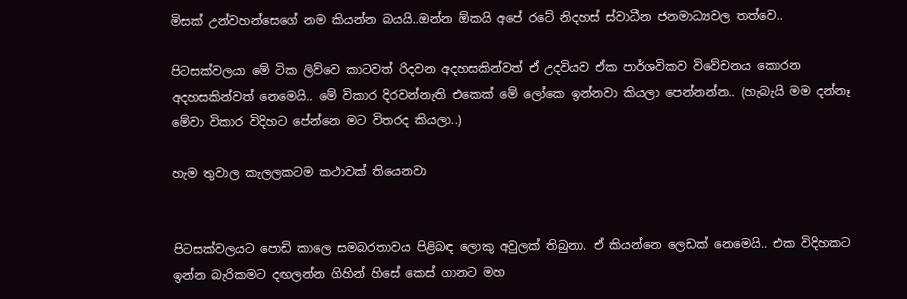මිසක් උන්වහන්සෙගේ නම කියන්න බයයි..ඔන්න ඕකයි අපේ රටේ නිදහස් ස්වාධීන ජනමාධ්‍යවල තත්වෙ..

පිටසක්වලයා මේ ටික ලිව්වෙ කාටවත් රිදවන අදහසකින්වත් ඒ උදවියව ඒක පාර්ශවිකව විවේචනය කොරන අදහසකින්වත් නෙමෙයි.. මේ විකාර දිරවන්නැති එකෙක් මේ ලෝකෙ ඉන්නවා කියලා පෙන්නන්න.. (හැබැයි මම දන්නෑ මේවා විකාර විදිහට පේන්නෙ මට විතරද කියලා..)

හැම තුවාල කැලලකටම කථාවක් තියෙනවා


පිටසක්වලයට පොඩි කාලෙ සමබරතාවය පිළිබඳ ලොකු අවුලක් තිබුනා. ඒ කියන්නෙ ලෙඩක් නෙමෙයි.. එක විදිහකට ඉන්න බැරිකමට දඟලන්න ගිහින් හිසේ කෙස් ගානට මහ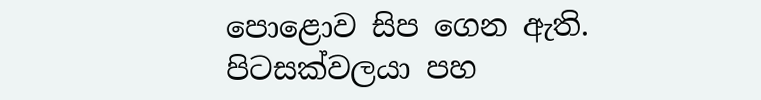පොළොව සිප ගෙන ඇති. පිටසක්වලයා පහ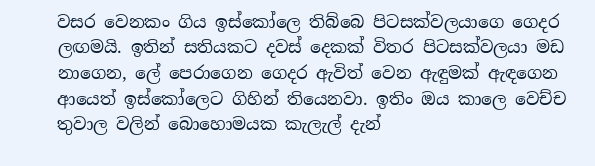වසර වෙනකං ගිය ඉස්කෝලෙ තිබ්බෙ පිටසක්වලයාගෙ ගෙදර ලඟමයි. ඉතින් සතියකට දවස් දෙකක් විතර පිටසක්වලයා මඩ නාගෙන, ලේ පෙරාගෙන ගෙදර ඇවිත් වෙන ඇඳුමක් ඇඳගෙන ආයෙත් ඉස්කෝලෙට ගිහින් තියෙනවා. ඉතිං ඔය කාලෙ වෙච්ච තුවාල වලින් බොහොමයක කැලැල් දැන්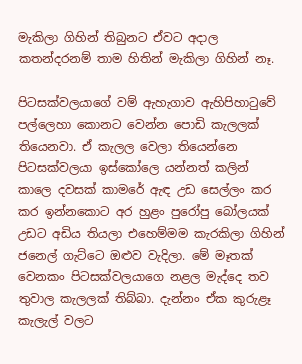මැකිලා ගිහින් තිබුනට ඒවට අදාල කතන්දරනම් තාම හිතින් මැකිලා ගිහින් නෑ.

පිටසක්වලයාගේ වම් ඇහැගාව ඇහිපිහාටුවේ පල්ලෙහා කොනට වෙන්න පොඩි කැලලක් තියෙනවා. ඒ කැලල වෙලා තියෙන්නෙ පිටසක්වලයා ඉස්කෝලෙ යන්නත් කලින්  කාලෙ දවසක් කාමරේ ඇඳ උඩ සෙල්ලං කර කර ඉන්නකොට අර හුළං පුරෝපු බෝලයක් උඩට අඩිය තියලා එහෙම්මම කැරකිලා ගිහින් ජනෙල් ගැට්ටෙ ඔළුව වැදිලා. මේ මෑතක් වෙනකං පිටසක්වලයාගෙ නළල මැද්දෙ තව තුවාල කැලලක් තිබ්බා. දැන්නං ඒක කුරුළෑ කැලැල් වලට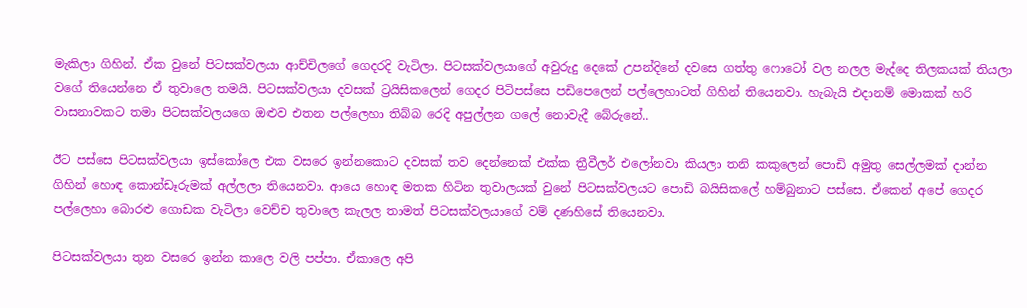මැකිලා ගිහින්. ඒක වුනේ පිටසක්වලයා ආච්චිලගේ ගෙදරදි වැටිලා. පිටසක්වලයාගේ අවුරුදු දෙකේ උපන්දිනේ දවසෙ ගත්තු ෆොටෝ වල නලල මැද්දෙ තිලකයක් තියලා වගේ තියෙන්නෙ ඒ තුවාලෙ තමයි. පිටසක්වලයා දවසක් ට්‍රයිසිකලෙන් ගෙදර පිටිපස්සෙ පඩිපෙලෙන් පල්ලෙහාටත් ගිහින් තියෙනවා. හැබැයි එදානම් මොකක් හරි වාසනාවකට තමා පිටසක්වලයගෙ ඔළුව එතන පල්ලෙහා තිබ්බ රෙදි අපුල්ලන ගලේ නොවැදී බේරුනේ..

ඊට පස්සෙ පිටසක්වලයා ඉස්කෝලෙ එක වසරෙ ඉන්නකොට දවසක් තව දෙන්නෙක් එක්ක ත්‍රීවීලර් එලෝනවා කියලා තනි කකුලෙන් පොඩි අමුතු සෙල්ලමක් දාන්න ගිහින් හොඳ කොන්ඩෑරුමක් අල්ලලා තියෙනවා. ආයෙ හොඳ මතක හිටින තුවාලයක් වුනේ පිටසක්වලයට පොඩි බයිසිකලේ හම්බුනාට පස්සෙ. ඒකෙන් අපේ ගෙදර පල්ලෙහා බොරළු ගොඩක වැටිලා වෙච්ච තුවාලෙ කැලල තාමත් පිටසක්වලයාගේ වම් දණහිසේ තියෙනවා.

පිටසක්වලයා තුන වසරෙ ඉන්න කාලෙ වලි පප්පා. ඒකාලෙ අපි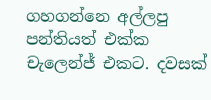ගහගන්නෙ අල්ලපු පන්තියත් එක්ක චැලෙන්ජ් එකට. දවසක්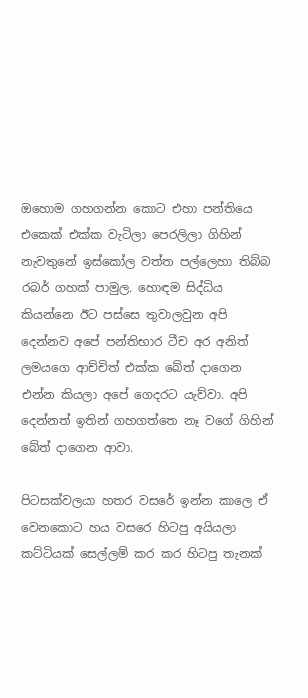ඔහොම ගහගන්න කොට එහා පන්තියෙ එකෙක් එක්ක වැටිලා පෙරලිලා ගිහින් නැවතුනේ ඉස්කෝල වත්ත පල්ලෙහා තිබ්බ රබර් ගහක් පාමුල. හොඳම සිද්ධිය කියන්නෙ ඊට පස්සෙ තුවාලවුන අපි දෙන්නව අපේ පන්තිභාර ටීච අර අනිත් ලමයගෙ ආච්චිත් එක්ක බේත් දාගෙන එන්න කියලා අපේ ගෙදරට යැව්වා. අපි දෙන්නත් ඉතින් ගහගත්තෙ නෑ වගේ ගිහින් බේත් දාගෙන ආවා.

පිටසක්වලයා හතර වසරේ ඉන්න කාලෙ ඒ වෙනකොට හය වසරෙ හිටපු අයියලා කට්ටියක් සෙල්ලම් කර කර හිටපු තැනක්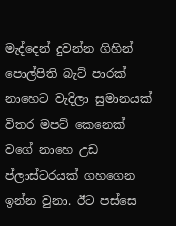මැද්දෙන් දුවන්න ගිහින් පොල්පිති බැට් පාරක් නාහෙට වැදිලා සුමානයක් විතර මපට් කෙනෙක් වගේ නාහෙ උඩ ප්ලාස්ටරයක් ගහගෙන ඉන්න වුනා. ඊට පස්සෙ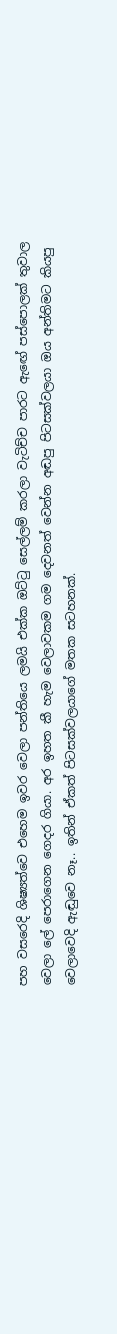පහ වසරෙදි ශිෂ්‍යත්වෙ එහෙම ඉවර වෙලා පන්තියෙ ලමයි එක්ක ඔට්ටු සෙල්ලම් කරලා වැටිච්ච පාරට ඇඟේ පස්පොලක් තුවාල වෙලා ලේ පෙරාගෙන ගෙදර ගියා. අර ඉහත කී හැම වෙලාවකම ගම දෙවනත් වෙන්න අඬපු පිටසක්වලයා ඔය අන්තිමට කියපු වෙලාවෙදි ඇඬුවෙ නෑ.. ඉතින් ඒකත් පිටසක්වලයාගේ මතක සටහනක්.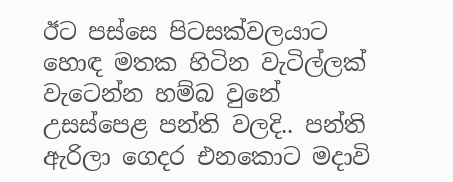ඊට පස්සෙ පිටසක්වලයාට හොඳ මතක හිටින වැටිල්ලක් වැටෙන්න හම්බ වුනේ උසස්පෙළ පන්ති වලදි.. පන්ති ඇරිලා ගෙදර එනකොට මදාවි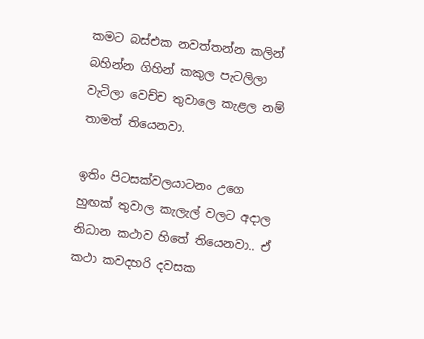කමට බස්එක නවත්තන්න කලින් බහින්න ගිහින් කකුල පැටලිලා වැටිලා වෙච්ච තුවාලෙ කැළල නම් තාමත් තියෙනවා.

ඉතිං පිටසක්වලයාටනං උගෙ හුඟක් තුවාල කැලැල් වලට අදාල නිධාන කථාව හිතේ තියෙනවා.. ඒ කථා කවදහරි දවසක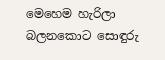මෙහෙම හැරිලා බලනකොට සොඳුරු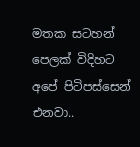මතක සටහන් පෙලක් විදිහට අපේ පිටිපස්සෙන් එනවා..